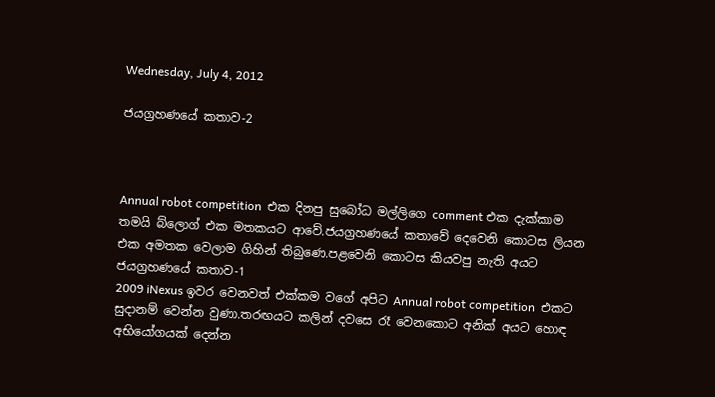Wednesday, July 4, 2012

ජයග්‍රහණයේ කතාව-2



Annual robot competition  එක දිනපු සුබෝධ මල්ලිගෙ comment එක දැක්කාම තමයි බ්ලොග් එක මතකයට ආවේ.ජයග්‍රහණයේ කතාවේ දෙවෙනි කොටස ලියන එක අමතක වෙලාම ගිහින් තිබුණෙ.පළවෙනි කොටස කියවපු නැති අයට ජයග්‍රහණයේ කතාව-1
2009 iNexus ඉවර වෙනවත් එක්කම වගේ අපිට Annual robot competition  එකට සුදානම් වෙන්න වුණා.තරඟයට කලින් දවසෙ රෑ වෙනකොට අනික් අයට හොඳ අභියෝගයක් දෙන්න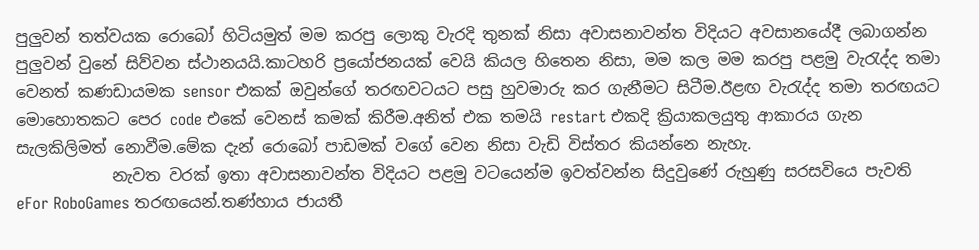පුලුවන් තත්වයක රොබෝ හිටියමුත් මම කරපු ලොකු වැරදි තුනක් නිසා අවාසනාවන්ත විදියට අවසානයේදී ලබාගන්න පුලුවන් වුනේ සිව්වන ස්ථානයයි.කාටහරි ප්‍රයෝජනයක් වෙයි කියල හිතෙන නිසා, මම කල මම කරපු පළමු වැරැද්ද තමා වෙනත් කණඩායමක sensor එකක් ඔවුන්ගේ තරඟවටයට පසු හුවමාරු කර ගැනීමට සිටීම.ඊළඟ වැරැද්ද තමා තරඟයට මොහොතකට පෙර code එකේ වෙනස් කමක් කිරීම.අනිත් එක තමයි restart එකදි ක්‍රියාකලයුතු ආකාරය ගැන සැලකිලිමත් නොවීම.මේක දැන් රොබෝ පාඩමක් වගේ වෙන නිසා වැඩි විස්තර කියන්නෙ නැහැ.
            නැවත වරක් ඉතා අවාසනාවන්ත විදියට පළමු වටයෙන්ම ඉවත්වන්න සිදුවුණේ රුහුණු සරසවියෙ පැවති eFor RoboGames තරඟයෙන්.තණ්හාය ජායතී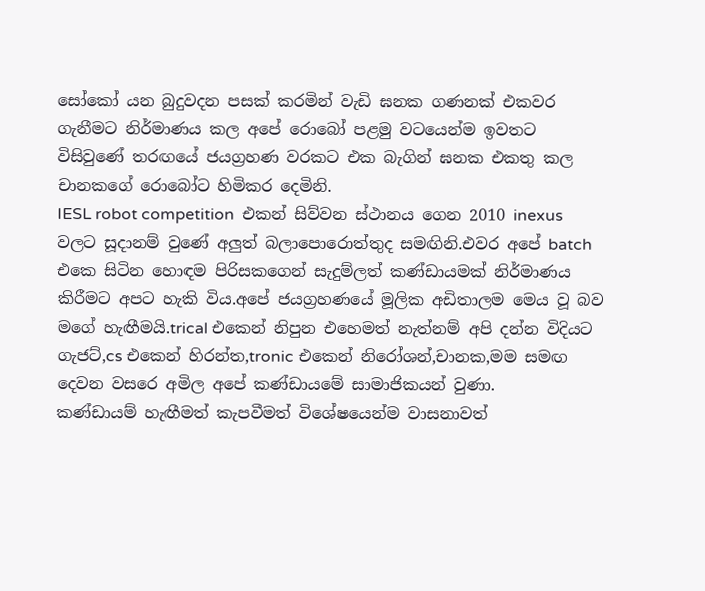සෝකෝ යන බුදුවදන පසක් කරමින් වැඩි ඝනක ගණනක් එකවර ගැනීමට නිර්මාණය කල අපේ රොබෝ පළමු වටයෙන්ම ඉවතට විසිවුණේ තරඟයේ ජයග්‍රහණ වරකට එක බැගින් ඝනක එකතු කල චානකගේ රොබෝට හිමිකර දෙමිනි.
IESL robot competition  එකන් සිව්වන ස්ථානය ගෙන 2010 inexus වලට සූදානම් වුණේ අලුත් බලාපොරොත්තුද සමඟිනි.එවර අපේ batch එකෙ සිටින හොඳම පිරිසකගෙන් සැදුම්ලත් කණ්ඩායමක් නිර්මාණය කිරීමට අපට හැකි විය.අපේ ජයග්‍රහණයේ මූලික අඩිතාලම මෙය වූ බව මගේ හැඟීමයි.trical එකෙන් නිපුන එහෙමත් නැත්නම් අපි දන්න විදියට ගැජට්,cs එකෙන් හිරන්ත,tronic එකෙන් නිරෝශන්,චානක,මම සමඟ දෙවන වසරෙ අමිල අපේ කණ්ඩායමේ සාමාජිකයන් වුණා.
කණ්ඩායම් හැඟීමත් කැපවීමත් විශේෂයෙන්ම වාසනාවත්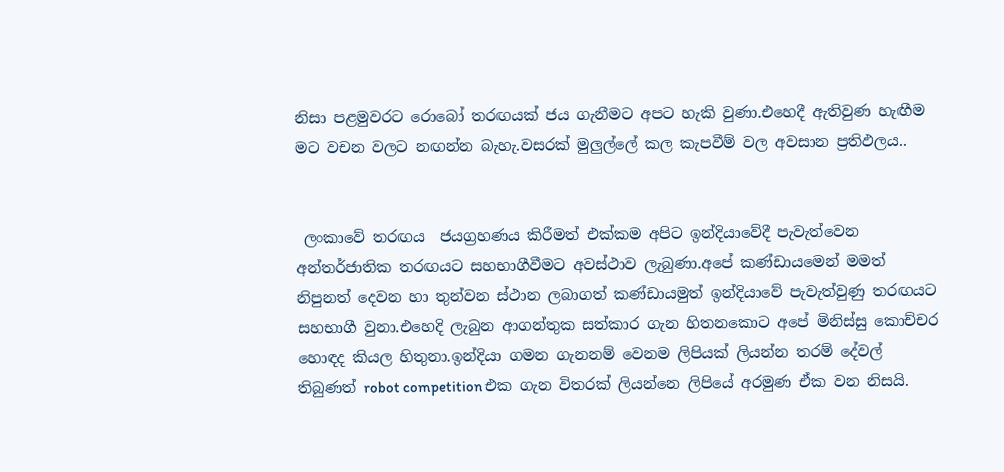නිසා පළමුවරට රොබෝ තරඟයක් ජය ගැනීමට අපට හැකි වුණා.එහෙදී ඇතිවුණ හැඟීම මට වචන වලට නඟන්න බැහැ.වසරක් මුලුල්ලේ කල කැපවීම් වල අවසාන ප්‍රතිඵලය..


 ලංකාවේ තරඟය  ජයග්‍රහණය කිරීමත් එක්කම අපිට ඉන්දියාවේදී පැවැත්වෙන අන්තර්ජාතික තරඟයට සහභාගීවීමට අවස්ථාව ලැබුණා.අපේ කණ්ඩායමෙන් මමත් නිපුනත් දෙවන හා තුන්වන ස්ථාන ලබාගත් කණ්ඩායමුත් ඉන්දියාවේ පැවැත්වුණු තරඟයට සහභාගී වුනා.එහෙදි ලැබුන ආගන්තුක සත්කාර ගැන හිතනකොට අපේ මිනිස්සු කොච්චර හොඳද කියල හිතුනා.ඉන්දියා ගමන ගැනනම් වෙනම ලිපියක් ලියන්න තරම් දේවල් තිබුණත් robot competition එක ගැන විතරක් ලියන්නෙ ලිපියේ අරමුණ ඒක වන නිසයි.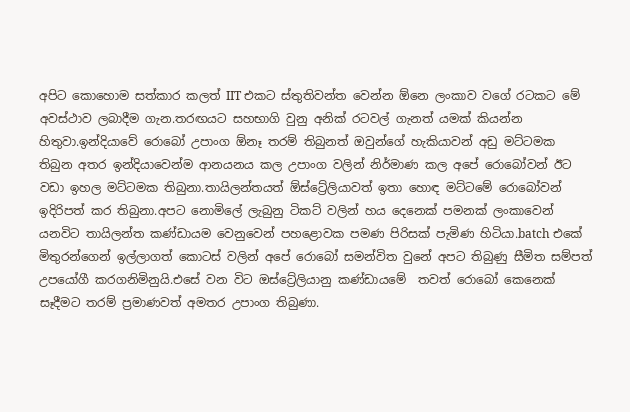අපිට කොහොම සත්කාර කලත් IIT එකට ස්තුතිවන්ත වෙන්න ඕනෙ ලංකාව වගේ රටකට මේ අවස්ථාව ලබාදීම ගැන.තරඟයට සහභාගි වුනු අනික් රටවල් ගැනත් යමක් කියන්න හිතුවා.ඉන්දියාවේ රොබෝ උපාංග ඕනෑ තරම් තිබුනත් ඔවුන්ගේ හැකියාවන් අඩු මට්ටමක තිබුන අතර ඉන්දියාවෙන්ම ආනයනය කල උපාංග වලින් නිර්මාණ කල අපේ රොබෝවන් ඊට වඩා ඉහල මට්ටමක තිබුනා.තායිලන්තයත් ඕස්ට්‍රේලියාවත් ඉතා හොඳ මට්ටමේ රොබෝවන් ඉදිරිපත් කර තිබුනා.අපට නොමිලේ ලැබුනු ටිකට් වලින් හය දෙනෙක් පමනක් ලංකාවෙන් යනවිට තායිලන්ත කණ්ඩායම වෙනුවෙන් පහළොවක පමණ පිරිසක් පැමිණ හිටියා.batch එකේ මිතුරන්ගෙන් ඉල්ලාගත් කොටස් වලින් අපේ රොබෝ සමන්විත වුනේ අපට තිබුණු සීමිත සම්පත් උපයෝගී කරගනිමිනුයි.එසේ වන විට ඔස්ට්‍රේලියානු කණ්ඩායමේ  තවත් රොබෝ කෙනෙක් සෑදීමට තරම් ප්‍රමාණවත් අමතර උපාංග තිබුණා.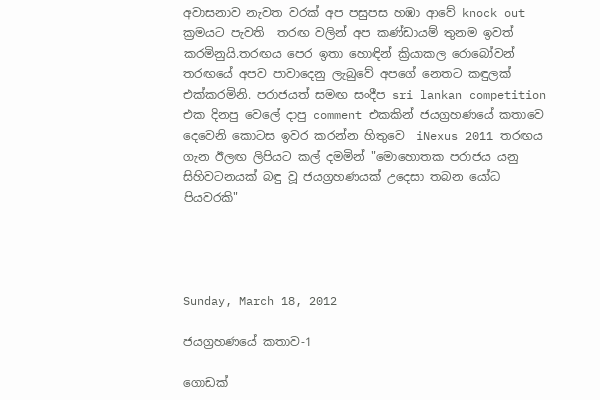අවාසනාව නැවත වරක් අප පසුපස හඹා ආවේ knock out ක්‍රමයට පැවති  තරඟ වලින් අප කණ්ඩායම් තුනම ඉවත් කරමිනුයි.තරඟය පෙර ඉතා හොඳින් ක්‍රියාකල රොබෝවන් තරඟයේ අපව පාවාදෙනු ලැබුවේ අපගේ නෙතට කඳුලක් එක්කරමිනි. පරාජයත් සමඟ සංදීප sri lankan competition එක දිනපු වෙලේ දාපු comment එකකින් ජයග්‍රහණයේ කතාවෙ දෙවෙනි කොටස ඉවර කරන්න හිතුවෙ  iNexus 2011 තරඟය ගැන ඊලඟ ලිපියට කල් දමමින් "මොහොතක පරාජය යනු සිහිවටනයක් බඳු වූ ජයග්‍රහණයක් උදෙසා තබන යෝධ පියවරකි"




Sunday, March 18, 2012

ජයග්‍රහණයේ කතාව-1

ගොඩක්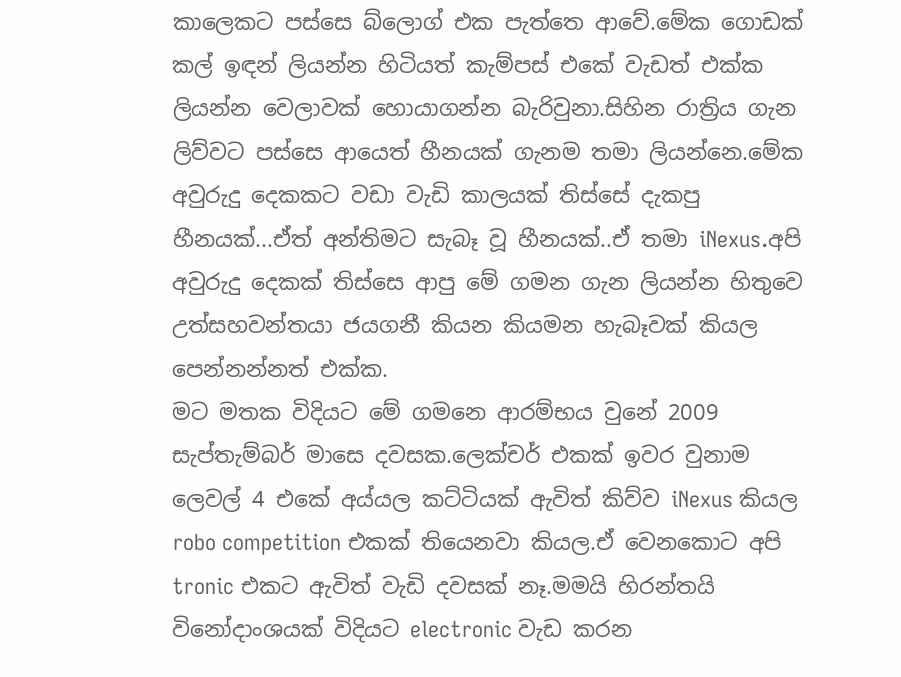කාලෙකට පස්සෙ බ්ලොග් එක පැත්තෙ ආවේ.මේක ගොඩක් කල් ඉඳන් ලියන්න හිටියත් කැම්පස් එකේ වැඩත් එක්ක ලියන්න වෙලාවක් හොයාගන්න බැරිවුනා.සිහින රාත්‍රිය ගැන ලිව්වට පස්සෙ ආයෙත් හීනයක් ගැනම තමා ලියන්නෙ.මේක අවුරුදු දෙකකට වඩා වැඩි කාලයක් තිස්සේ දැකපු හීනයක්...ඒත් අන්තිමට සැබෑ වූ හීනයක්..ඒ තමා iNexus.අපි අවුරුදු දෙකක් තිස්සෙ ආපු මේ ගමන ගැන ලියන්න හිතුවෙ උත්සහවන්තයා ජයගනී කියන කියමන හැබෑවක් කියල පෙන්නන්නත් එක්ක.
මට මතක විදියට මේ ගමනෙ ආරම්භය වුනේ 2009 සැප්තැම්බර් මාසෙ දවසක.ලෙක්චර් එකක් ඉවර වුනාම ලෙවල් 4 එකේ අය්යල කට්ටියක් ඇවිත් කිව්ව iNexus කියල robo competition එකක් තියෙනවා කියල.ඒ වෙනකොට අපි tronic එකට ඇවිත් වැඩි දවසක් නෑ.මමයි හිරන්තයි විනෝදාංශයක් විදියට electronic වැඩ කරන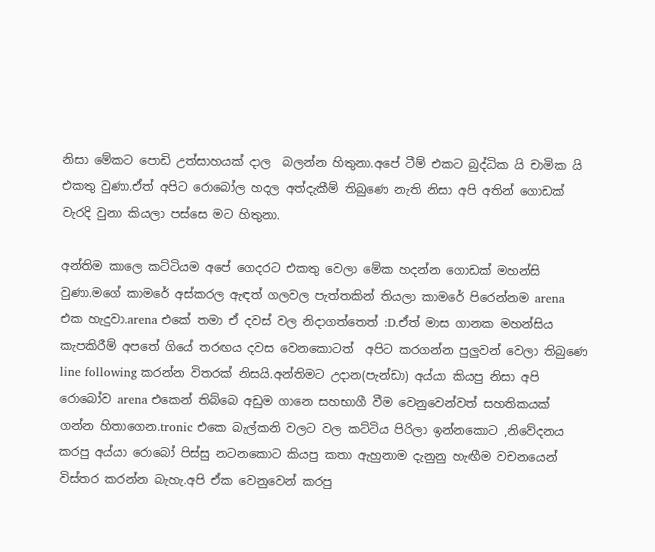නිසා මේකට පොඩි උත්සාහයක් දාල  බලන්න හිතුනා.අපේ ටීම් එකට බුද්ධික යි චාමික යි එකතු වුණා.ඒත් අපිට රොබෝල හදල අත්දැකීම් තිබුණෙ නැති නිසා අපි අතින් ගොඩක් වැරදි වුනා කියලා පස්සෙ මට හිතුනා.

අන්තිම කාලෙ කට්ටියම අපේ ගෙදරට එකතු වෙලා මේක හදන්න ගොඩක් මහන්සි වුණා.මගේ කාමරේ අස්කරල ඇඳත් ගලවල පැත්තකින් තියලා කාමරේ පිරෙන්නම arena එක හැදුවා.arena එකේ තමා ඒ දවස් වල නිදාගත්තෙත් :D.ඒත් මාස ගානක මහන්සිය කැපකිරීම් අපතේ ගියේ තරඟය දවස වෙනකොටත්  අපිට කරගන්න පුලුවන් වෙලා තිබුණෙ line following කරන්න විතරක් නිසයි.අන්තිමට උදාන(පැන්ඩා) අය්යා කියපු නිසා අපි රොබෝව arena එකෙන් තිබ්බෙ අඩුම ගානෙ සහභාගී වීම වෙනුවෙන්වත් සහතිකයක් ගන්න හිතාගෙන.tronic එකෙ බැල්කනි වලට වල කට්ටිය පිරිලා ඉන්නකොට ,නිවේදනය කරපු අය්යා රොබෝ පිස්සු නටනකොට කියපු කතා ඇහුනාම දැනුනු හැඟීම වචනයෙන් විස්තර කරන්න බැහැ.අපි ඒක වෙනුවෙන් කරපු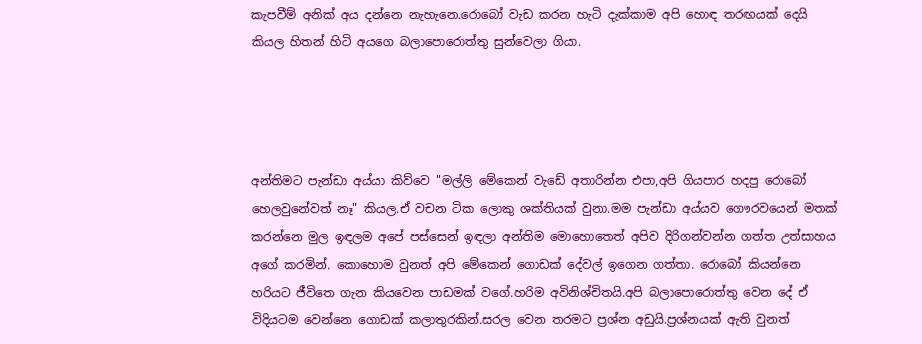කැපවීම් අනික් අය දන්නෙ නැහැනෙ.රොබෝ වැඩ කරන හැටි දැක්කාම අපි හොඳ තරඟයක් දෙයි කියල හිතන් හිටි අයගෙ බලාපොරොත්තු සුන්වෙලා ගියා.




අන්තිමට පැන්ඩා අය්යා කිව්වෙ "මල්ලි මේකෙන් වැඩේ අතාරින්න එපා,අපි ගියපාර හදපු රොබෝ හෙලවුනේවත් නෑ" කියල.ඒ වචන ටික ලොකු ශක්තියක් වුනා.මම පැන්ඩා අය්යව ගෞරවයෙන් මතක් කරන්නෙ මුල ඉඳලම අපේ පස්සෙන් ඉඳලා අන්තිම මොහොතෙත් අපිව දිරිගන්වන්න ගත්ත උත්සාහය අගේ කරමින්. කොහොම වුනත් අපි මේකෙන් ගොඩක් දේවල් ඉගෙන ගත්තා. රොබෝ කියන්නෙ හරියට ජීවිතෙ ගැන කියවෙන පාඩමක් වගේ.හරිම අවිනිශ්චිතයි.අපි බලාපොරොත්තු වෙන දේ ඒ විදියටම වෙන්නෙ ගොඩක් කලාතුරකින්.සරල වෙන තරමට ප්‍රශ්න අඩුයි.ප්‍රශ්නයක් ඇති වුනත්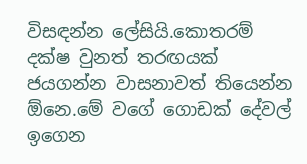විසඳන්න ලේසියි.කොතරම් දක්ෂ වුනත් තරඟයක් ජයගන්න වාසනාවත් තියෙන්න ඕනෙ.මේ වගේ ගොඩක් දේවල් ඉගෙන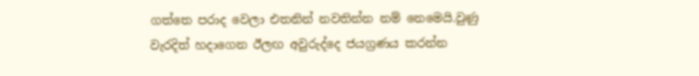ගත්තෙ පරාද වෙලා එතනින් නවතින්න නම් නෙමෙයි.වුණු වැරදිත් හදාගෙන ඊලඟ අවුරුද්දෙ ජයග්‍රණය කරන්න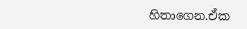හිතාගෙන.ඒක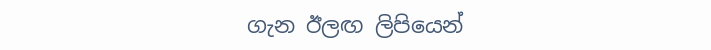ගැන ඊලඟ ලිපියෙන්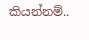කියන්නම්..